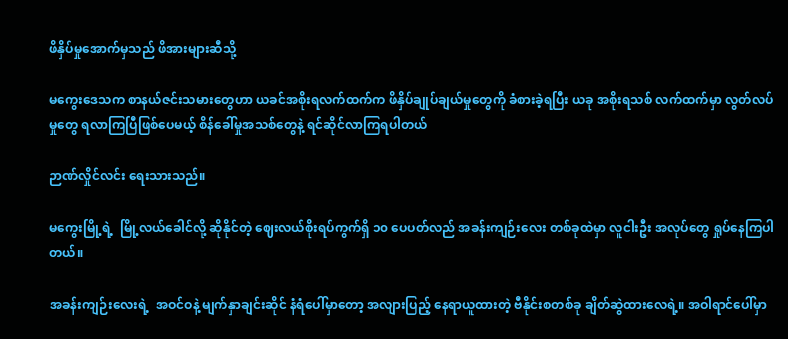ဖိနှိပ်မှုအောက်မှသည် ဖိအားများဆီသို့

မကွေးဒေသက စာနယ်ဇင်းသမားတွေဟာ ယခင်အစိုးရလက်ထက်က ဖိနှိပ်ချုပ်ချယ်မှုတွေကို ခံစားခဲ့ရပြီး ယခု အစိုးရသစ် လက်ထက်မှာ လွတ်လပ်မှုတွေ ရလာကြပြီဖြစ်ပေမယ့် စိန်ခေါ်မှုအသစ်တွေနဲ့ ရင်ဆိုင်လာကြရပါတယ်

ဉာဏ်လှိုင်လင်း ရေးသားသည်။

မကွေးမြို့ရဲ့  မြို့လယ်ခေါင်လို့ ဆိုနိုင်တဲ့ ဈေးလယ်စိုးရပ်ကွက်ရှိ ၁၀ ပေပတ်လည် အခန်းကျဉ်းလေး တစ်ခုထဲမှာ လူငါးဦး အလုပ်တွေ ရှုပ်နေကြပါတယ်။

အခန်းကျဉ်းလေးရဲ့  အဝင်ဝနဲ့ မျက်နှာချင်းဆိုင် နံရံပေါ်မှာတော့ အလျားပြည့် နေရာယူထားတဲ့ ဗီနိုင်းစတစ်ခု ချိတ်ဆွဲထားလေရဲ့။ အဝါရာင်ပေါ်မှာ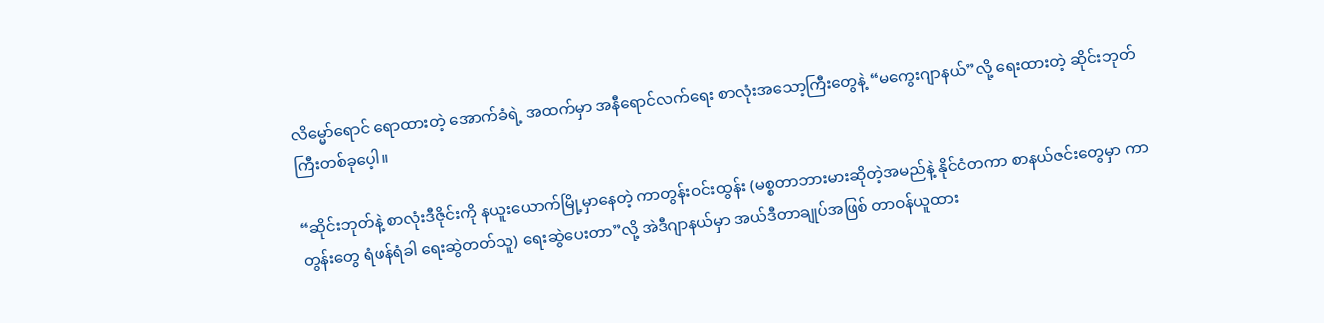လိမ္မော်ရောင် ရောထားတဲ့ အောက်ခံရဲ့ အထက်မှာ အနီရောင်လက်ရေး စာလုံးအသော့ကြီးတွေနဲ့ “မကွေးဂျာနယ်”လို့ ရေးထားတဲ့ ဆိုင်းဘုတ်ကြီးတစ်ခုပေ့ါ။

“ဆိုင်းဘုတ်နဲ့ စာလုံးဒီဇိုင်းကို နယူးယောက်မြို့မှာနေတဲ့ ကာတွန်းဝင်းထွန်း (မစ္စတာဘားမားဆိုတဲ့အမည်နဲ့ နိုင်ငံတကာ စာနယ်ဇင်းတွေမှာ ကာတွန်းတွေ ရံဖန်ရံခါ ရေးဆွဲတတ်သူ) ရေးဆွဲပေးတာ”လို့ အဲဒီဂျာနယ်မှာ အယ်ဒီတာချုပ်အဖြစ် တာဝန်ယူထား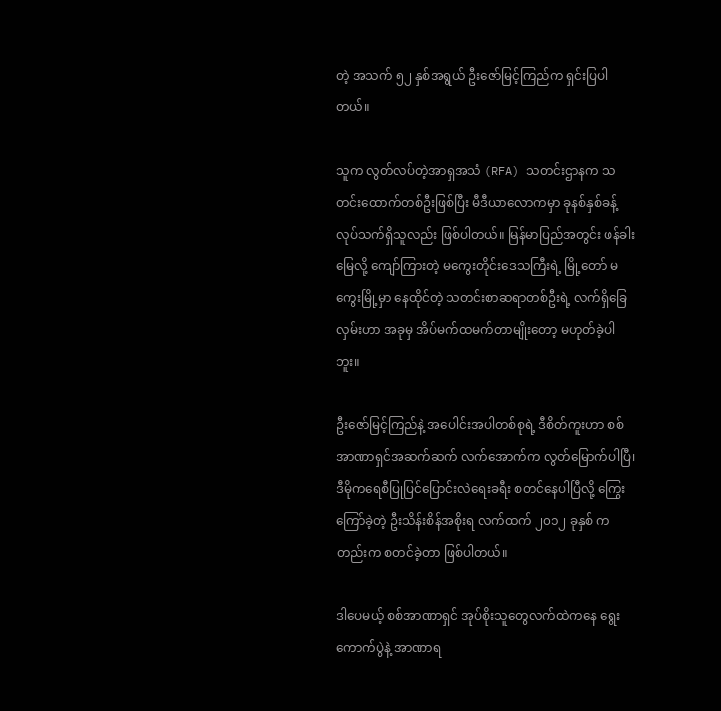တဲ့ အသက် ၅၂ နှစ်အရွယ် ဦးဇော်မြင့်ကြည်က ရှင်းပြပါတယ်။

သူက လွတ်လပ်တဲ့အာရှအသံ (RFA) သတင်းဌာနက သတင်းထောက်တစ်ဦးဖြစ်ပြီး မီဒီယာလောကမှာ ခုနစ်နှစ်ခန့် လုပ်သက်ရှိသူလည်း ဖြစ်ပါတယ်။ မြန်မာပြည်အတွင်း ဖန်ခါးမြေလို့ ကျော်ကြားတဲ့ မကွေးတိုင်းဒေသကြီးရဲ့ မြို့တော် မကွေးမြို့မှာ နေထိုင်တဲ့ သတင်းစာဆရာတစ်ဦးရဲ့ လက်ရှိခြေလှမ်းဟာ အခုမှ အိပ်မက်ထမက်တာမျိုးတော့ မဟုတ်ခဲ့ပါဘူး။

ဦးဇော်မြင့်ကြည်နဲ့ အပေါင်းအပါတစ်စုရဲ့ ဒီစိတ်ကူးဟာ စစ်အာဏာရှင်အဆက်ဆက် လက်အောက်က လွတ်မြောက်ပါပြီ၊ ဒီမိုကရေစီပြုပြင်ပြောင်းလဲရေးခရီး စတင်နေပါပြီလို့ ကြွေးကြော်ခဲ့တဲ့ ဦးသိန်းစိန်အစိုးရ လက်ထက် ၂၀၁၂ ခုနှစ် ကတည်းက စတင်ခဲ့တာ ဖြစ်ပါတယ်။

ဒါပေမယ့် စစ်အာဏာရှင် အုပ်စိုးသူတွေလက်ထဲကနေ ရွေးကောက်ပွဲနဲ့ အာဏာရ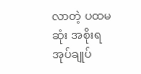လာတဲ့ ပထမဆုံး အစိုးရ အုပ်ချုပ်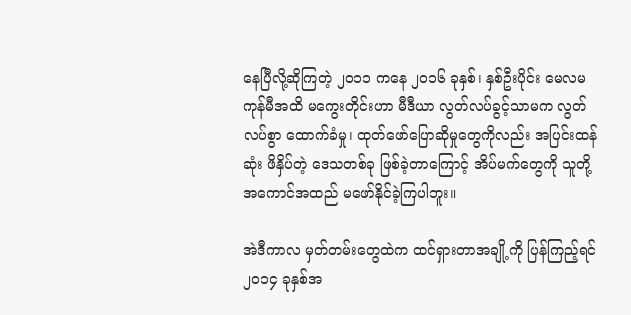နေပြီလို့ဆိုကြတဲ့ ၂၀၁၁ ကနေ ၂၀၁၆ ခုနှစ်၊ နှစ်ဦးပိုင်း မေလမကုန်မီအထိ မကွေးတိုင်းဟာ မီဒီယာ လွတ်လပ်ခွင့်သာမက လွတ်လပ်စွာ ထောက်ခံမှု၊ ထုတ်ဖော်ပြောဆိုမှုတွေကိုလည်း အပြင်းထန်ဆုံး ဖိနှိပ်တဲ့ ဒေသတစ်ခု ဖြစ်ခဲ့တာကြောင့် အိပ်မက်တွေကို သူတို့ အကောင်အထည် မဖော်နိုင်ခဲ့ကြပါဘူး။

အဲဒီကာလ မှတ်တမ်းတွေထဲက ထင်ရှားတာအချို့ကို ပြန်ကြည့်ရင် ၂၀၁၄ ခုနှစ်အ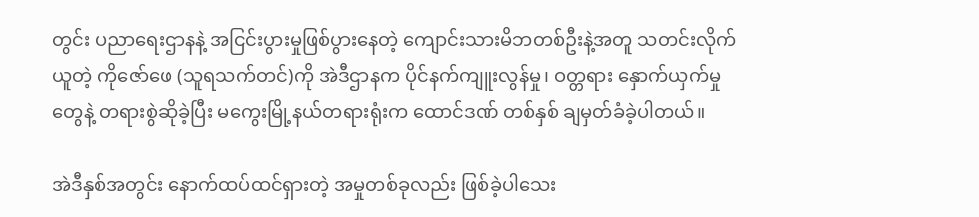တွင်း ပညာရေးဌာနနဲ့ အငြင်းပွားမှုဖြစ်ပွားနေတဲ့ ကျောင်းသားမိဘတစ်ဦးနဲ့အတူ သတင်းလိုက်ယူတဲ့ ကိုဇော်ဖေ (သူရသက်တင်)ကို အဲဒီဌာနက ပိုင်နက်ကျူးလွန်မှု၊ ဝတ္တရား နှောက်ယှက်မှုတွေနဲ့ တရားစွဲဆိုခဲ့ပြီး မကွေးမြို့နယ်တရားရုံးက ထောင်ဒဏ် တစ်နှစ် ချမှတ်ခံခဲ့ပါတယ်။

အဲဒီနှစ်အတွင်း နောက်ထပ်ထင်ရှားတဲ့ အမှုတစ်ခုလည်း ဖြစ်ခဲ့ပါသေး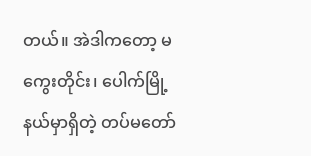တယ်။ အဲဒါကတော့ မကွေးတိုင်း၊ ပေါက်မြို့နယ်မှာရှိတဲ့ တပ်မတော်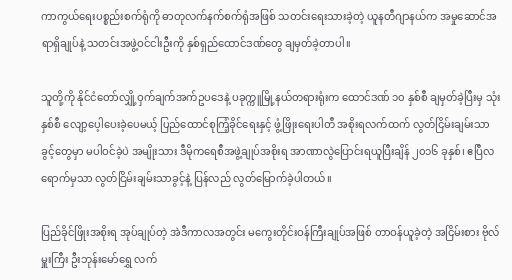ကာကွယ်ရေးပစ္စည်းစက်ရုံကို ဓာတုလက်နက်စက်ရုံအဖြစ် သတင်းရေးသားခဲ့တဲ့ ယူနတီဂျာနယ်က အမှုဆောင်အရာရှိချုပ်နဲ့ သတင်းအဖွဲ့ဝင်ငါးဦးကို နှစ်ရှည်ထောင်ဒဏ်တွေ ချမှတ်ခဲ့တာပါ။

သူတို့ကို နိုင်ငံတော်လျှို့ဝှက်ချက်အက်ဥပဒေနဲ့ ပခုက္ကူမြို့နယ်တရားရုံးက ထောင်ဒဏ် ၁၀ နှစ်စီ ချမှတ်ခဲ့ပြီးမှ သုံးနှစ်စီ လျော့ပေ့ါပေးခဲ့ပေမယ့် ပြည်ထောင်စုကြံ့ခိုင်ရေးနှင့် ဖွံ့ဖြိုးရေးပါတီ အစိုးရလက်ထက် လွတ်ငြိမ်းချမ်းသာခွင့်တွေမှာ မပါဝင်ခဲ့ပဲ အမျိုးသား ဒီမိုကရေစီအဖွဲ့ချုပ်အစိုးရ အာဏာလွဲပြောင်းရယူပြီးချိန် ၂၀၁၆ ခုနှစ်၊ ဧပြီလရောက်မှသာ လွတ်ငြိမ်းချမ်းသာခွင့်နဲ့ ပြန်လည် လွတ်မြောက်ခဲ့ပါတယ်။

ပြည်ခိုင်ဖြိုးအစိုးရ အုပ်ချုပ်တဲ့ အဲဒီကာလအတွင်း မကွေးတိုင်းဝန်ကြီးချုပ်အဖြစ် တာဝန်ယူခဲ့တဲ့ အငြိမ်းစား ဗိုလ်မှူးကြီး ဦးဘုန်းမော်ရွှေ လက်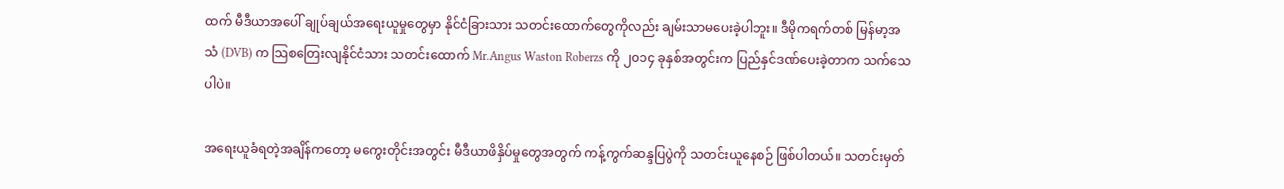ထက် မီဒီယာအပေါ် ချုပ်ချယ်အရေးယူမှုတွေမှာ နိုင်ငံခြားသား သတင်းထောက်တွေကိုလည်း ချမ်းသာမပေးခဲ့ပါဘူး။ ဒီမိုကရက်တစ် မြန်မာ့အသံ (DVB) က သြစတြေးလျနိုင်ငံသား သတင်းထောက် Mr.Angus Waston Roberzs ကို ၂၀၁၄ ခုနှစ်အတွင်းက ပြည်နှင်ဒဏ်ပေးခဲ့တာက သက်သေပါပဲ။

အရေးယူခံရတဲ့အချိန်ကတော့ မကွေးတိုင်းအတွင်း မီဒီယာဖိနှိပ်မှုတွေအတွက် ကန့်ကွက်ဆန္ဒပြပွဲကို သတင်းယူနေစဉ် ဖြစ်ပါတယ်။ သတင်းမှတ်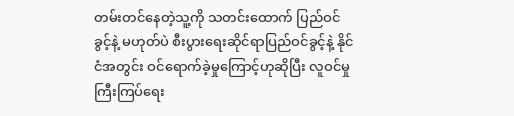တမ်းတင်နေတဲ့သူ့ကို သတင်းထောက် ပြည်ဝင်ခွင့်နဲ့ မဟုတ်ပဲ စီးပွားရေးဆိုင်ရာပြည်ဝင်ခွင့်နဲ့ နိုင်ငံအတွင်း ဝင်ရောက်ခဲ့မှုကြောင့်ဟုဆိုပြီး လူဝင်မှု ကြီးကြပ်ရေး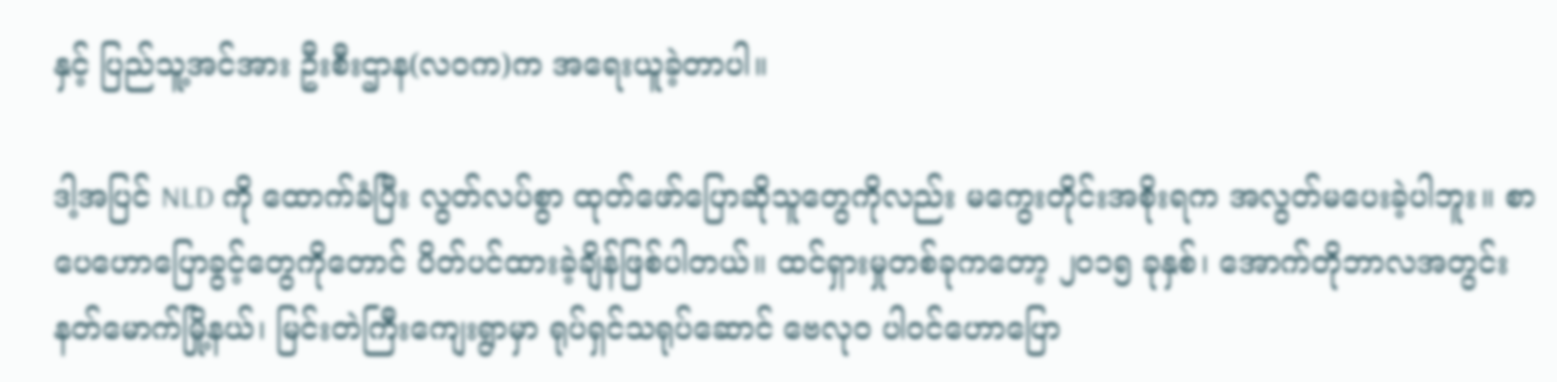နှင့် ပြည်သူ့အင်အား ဦးစီးဌာန(လဝက)က အရေးယူခဲ့တာပါ။

ဒါ့အပြင် NLD ကို ထောက်ခံပြီး လွတ်လပ်စွာ ထုတ်ဖော်ပြောဆိုသူတွေကိုလည်း မကွေးတိုင်းအစိုးရက အလွတ်မပေးခဲ့ပါဘူး။ စာပေဟောပြောခွင့်တွေကိုတောင် ပိတ်ပင်ထားခဲ့ချိန်ဖြစ်ပါတယ်။ ထင်ရှားမှုတစ်ခုကတော့ ၂၀၁၅ ခုနှစ်၊ အောက်တိုဘာလအတွင်း နတ်မောက်မြို့နယ်၊ မြင်းတဲကြီးကျေးရွာမှာ ရုပ်ရှင်သရုပ်ဆောင် ဗေလုဝ ပါဝင်ဟောပြော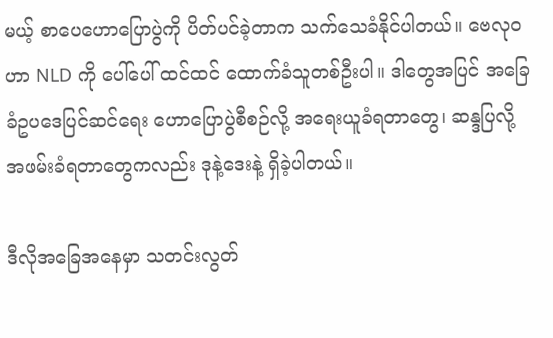မယ့် စာပေဟောပြောပွဲကို ပိတ်ပင်ခဲ့တာက သက်သေခံနိုင်ပါတယ်။ ဗေလုဝဟာ NLD ကို ပေါ်ပေါ် ထင်ထင် ထောက်ခံသူတစ်ဦးပါ။ ဒါတွေအပြင် အခြေခံဥပဒေပြင်ဆင်ရေး ဟောပြောပွဲစီစဉ်လို့ အရေးယူခံရတာတွေ၊ ဆန္ဒပြလို့ အဖမ်းခံရတာတွေကလည်း ဒုနဲ့ဒေးနဲ့ ရှိခဲ့ပါတယ်။

ဒီလိုအခြေအနေမှာ သတင်းလွတ်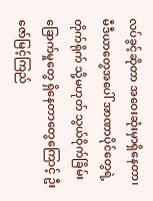လပ်ခွင့်ဆိုတာ အဝေးဆုံးမှာရှိနေတာ၊ မီဒီယာတွေအပေါ် အာဏာပိုင်တွေရဲ့ တိုက်ရိုက် သို့မဟုတ် သွယ်ဝိုက်ခြိမ်းခြောက်မှုတွေ ရှိနေတာတွေကြောင့် ဦးဇော်မြင့်ကြည်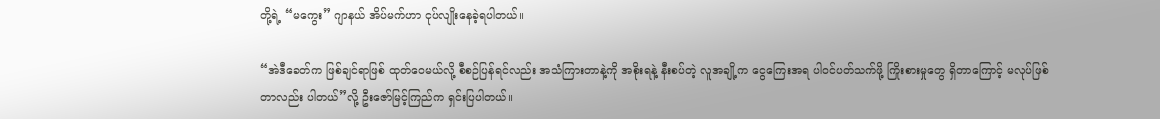တို့ရဲ့ “မကွေး” ဂျာနယ် အိပ်မက်ဟာ ငုပ်လျိုးနေခဲ့ရပါတယ်။

“အဲဒီခေတ်က ဖြစ်ချင်ရာဖြစ် ထုတ်ဝေမယ်လို့ စီစဉ်ပြန်ရင်လည်း အသံကြားတာနဲ့ကို အစိုးရနဲ့ နီးစပ်တဲ့ လူအချို့က ငွေကြေးအရ ပါဝင်ပတ်သက်ဖို့ ကြိုးစားမှုတွေ ရှိတာကြောင့် မလုပ်ဖြစ်တာလည်း ပါတယ်”လို့ ဦးဇော်မြင့်ကြည်က ရှင်းပြပါတယ်။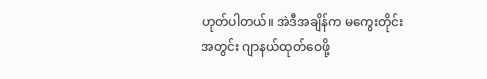ဟုတ်ပါတယ်။ အဲဒီအချိန်က မကွေးတိုင်းအတွင်း ဂျာနယ်ထုတ်ဝေဖို့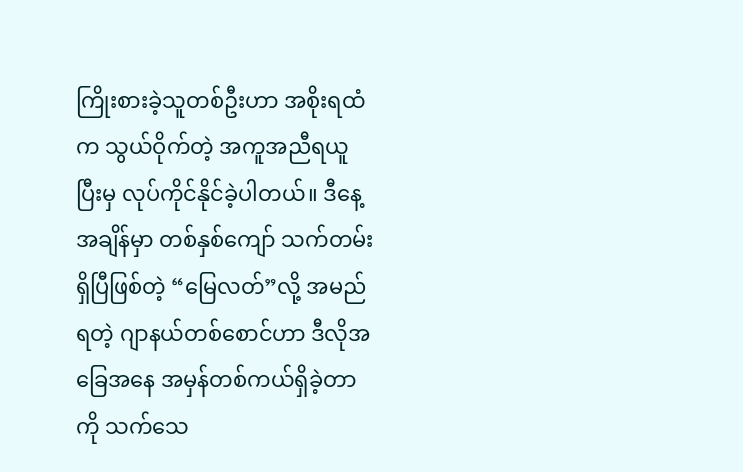ကြိုးစားခဲ့သူတစ်ဦးဟာ အစိုးရထံက သွယ်ဝိုက်တဲ့ အကူအညီရယူပြီးမှ လုပ်ကိုင်နိုင်ခဲ့ပါတယ်။ ဒီနေ့အချိန်မှာ တစ်နှစ်ကျော် သက်တမ်း ရှိပြီဖြစ်တဲ့ “မြေလတ်”လို့ အမည်ရတဲ့ ဂျာနယ်တစ်စောင်ဟာ ဒီလိုအခြေအနေ အမှန်တစ်ကယ်ရှိခဲ့တာကို သက်သေ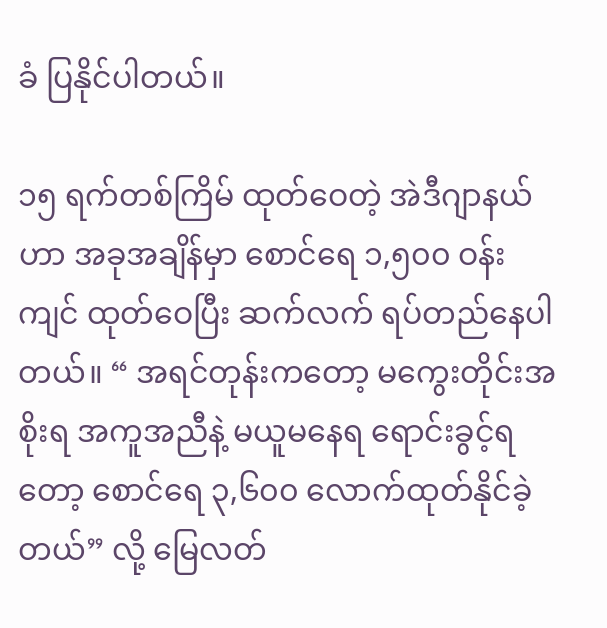ခံ ပြနိုင်ပါတယ်။

၁၅ ရက်တစ်ကြိမ် ထုတ်ဝေတဲ့ အဲဒီဂျာနယ်ဟာ အခုအချိန်မှာ စောင်ရေ ၁,၅၀၀ ဝန်းကျင် ထုတ်ဝေပြီး ဆက်လက် ရပ်တည်နေပါတယ်။ “ အရင်တုန်းကတော့ မကွေးတိုင်းအစိုးရ အကူအညီနဲ့ မယူမနေရ ရောင်းခွင့်ရတော့ စောင်ရေ ၃,၆၀၀ လောက်ထုတ်နိုင်ခဲ့တယ်” လို့ မြေလတ်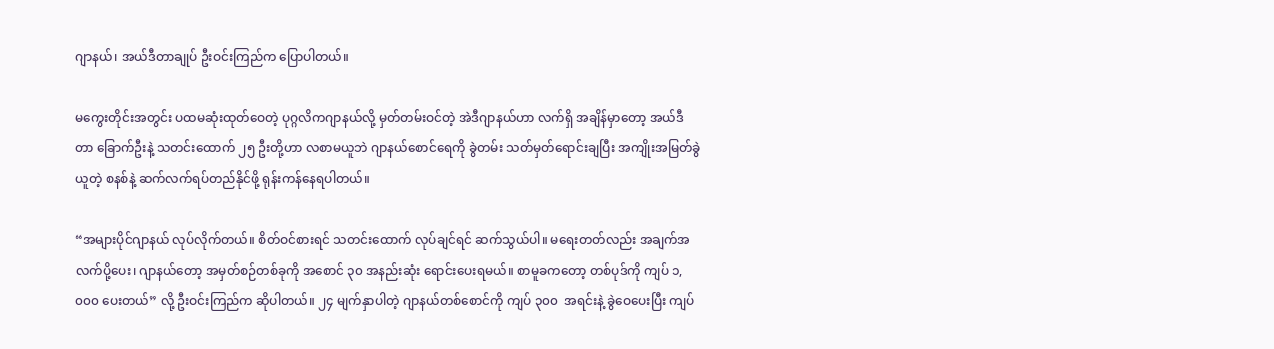ဂျာနယ်၊ အယ်ဒီတာချုပ် ဦးဝင်းကြည်က ပြောပါတယ်။

မကွေးတိုင်းအတွင်း ပထမဆုံးထုတ်ဝေတဲ့ ပုဂ္ဂလိကဂျာနယ်လို့ မှတ်တမ်းဝင်တဲ့ အဲဒီဂျာနယ်ဟာ လက်ရှိ အချိန်မှာတော့ အယ်ဒီတာ ခြောက်ဦးနဲ့ သတင်းထောက် ၂၅ ဦးတို့ဟာ လစာမယူဘဲ ဂျာနယ်စောင်ရေကို ခွဲတမ်း သတ်မှတ်ရောင်းချပြီး အကျိုးအမြတ်ခွဲယူတဲ့ စနစ်နဲ့ ဆက်လက်ရပ်တည်နိုင်ဖို့ ရုန်းကန်နေရပါတယ်။

“အများပိုင်ဂျာနယ် လုပ်လိုက်တယ်။ စိတ်ဝင်စားရင် သတင်းထောက် လုပ်ချင်ရင် ဆက်သွယ်ပါ။ မရေးတတ်လည်း အချက်အလက်ပို့ပေး၊ ဂျာနယ်တော့ အမှတ်စဉ်တစ်ခုကို အစောင် ၃၀ အနည်းဆုံး ရောင်းပေးရမယ်။ စာမူခကတော့ တစ်ပုဒ်ကို ကျပ် ၁,၀၀၀ ပေးတယ်” လို့ ဦးဝင်းကြည်က ဆိုပါတယ်။ ၂၄ မျက်နှာပါတဲ့ ဂျာနယ်တစ်စောင်ကို ကျပ် ၃၀၀  အရင်းနဲ့ ခွဲဝေပေးပြီး ကျပ်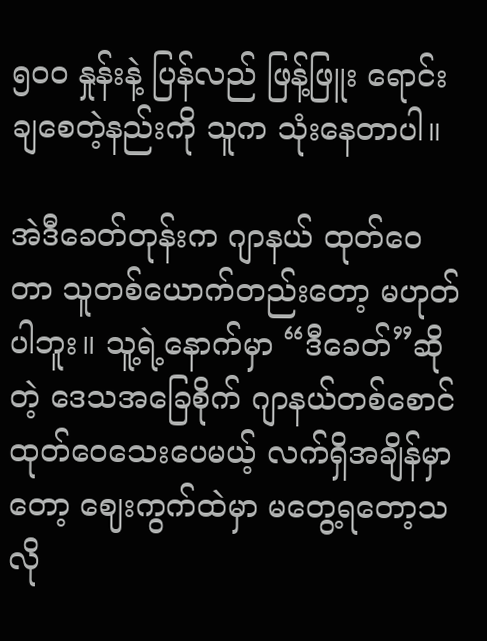၅၀၀ နှုန်းနဲ့ ပြန်လည် ဖြန့်ဖြူး ရောင်းချစေတဲ့နည်းကို သူက သုံးနေတာပါ။

အဲဒီခေတ်တုန်းက ဂျာနယ် ထုတ်ဝေတာ သူတစ်ယောက်တည်းတော့ မဟုတ်ပါဘူး။ သူ့ရဲ့နောက်မှာ “ဒီခေတ်”ဆိုတဲ့ ဒေသအခြေစိုက် ဂျာနယ်တစ်စောင် ထုတ်ဝေသေးပေမယ့် လက်ရှိအချိန်မှာတော့ ဈေးကွက်ထဲမှာ မတွေ့ရတော့သလို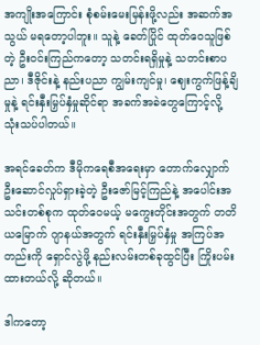အကျိုးအကြောင်း စုံစမ်းမေးမြန်းဖို့လည်း အဆက်အသွယ် မရတော့ပါဘူး။ သူနဲ့ ခေတ်ပြိုင် ထုတ်ဝေသူဖြစ်တဲ့ ဦးဝင်းကြည်ကတော့ သတင်းရရှိမှုနဲ့ သတင်းစာပညာ၊ ဒီဇိုင်းနဲ့ နည်းပညာ ကျွမ်းကျင်မှု၊ ဈေးကွက်ဖြန့်ချိမှုနဲ့ ရင်းနှီးမြှပ်နှံမှုဆိုင်ရာ အခက်အခဲတွေကြောင့်လို့ သုံးသပ်ပါတယ်။

အရင်ခေတ်က ဒီမိုကရေစီအရေးမှာ တောက်လျှောက် ဦးဆောင်လှုပ်ရှားခဲ့တဲ့ ဦးဇော်မြင့်ကြည်နဲ့ အပေါင်းအသင်းတစ်စုက ထုတ်ဝေမယ့် မကွေးတိုင်းအတွက် တတိယမြောက် ဂျာနယ်အတွက် ရင်းနှီးမြှပ်နှံမှု အကြပ်အတည်းကို ရှောင်လွဲဖို့ နည်းလမ်းတစ်ခုထွင်ပြီး ကြိုးပမ်းထားတယ်လို့ ဆိုတယ်။

ဒါကတော့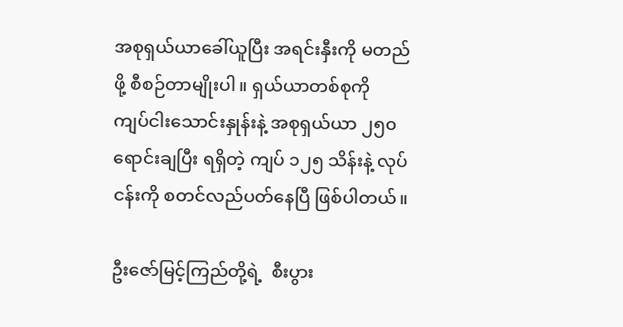အစုရှယ်ယာခေါ်ယူပြီး အရင်းနှီးကို မတည်ဖို့ စီစဉ်တာမျိုးပါ။ ရှယ်ယာတစ်စုကို ကျပ်ငါးသောင်းနှုန်းနဲ့ အစုရှယ်ယာ ၂၅၀ ရောင်းချပြီး ရရှိတဲ့ ကျပ် ၁၂၅ သိန်းနဲ့ လုပ်ငန်းကို စတင်လည်ပတ်နေပြီ ဖြစ်ပါတယ်။

ဦးဇော်မြင့်ကြည်တို့ရဲ့  စီးပွား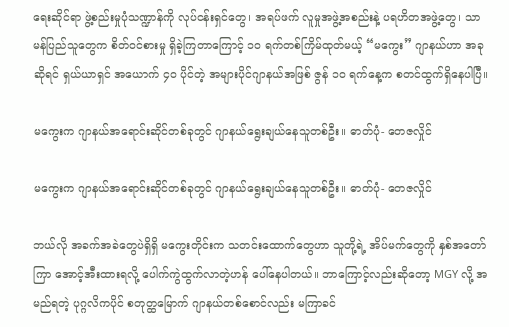ရေးဆိုင်ရာ ဖွဲ့စည်းမှုပုံသဏ္ဍာန်ကို လုပ်ငန်းရှင်တွေ၊ အရပ်ဖက် လူမှုအဖွဲ့အစည်းနဲ့ ပရဟိတအဖွဲ့တွေ၊ သာမန်ပြည်သူတွေက စိတ်ဝင်စားမှု ရှိခဲ့ကြတာကြောင့် ၁၀ ရက်တစ်ကြိမ်ထုတ်မယ့် “မကွေး” ဂျာနယ်ဟာ အခုဆိုရင် ရှယ်ယာရှင် အယောက် ၄၀ ပိုင်တဲ့ အများပိုင်ဂျာနယ်အဖြစ် ဇွန် ၁၀ ရက်နေ့က စတင်ထွက်ရှိနေပါပြီ။

မကွေးက ဂျာနယ်အရောင်းဆိုင်တစ်ခုတွင် ဂျာနယ်ရွေးချယ်နေသူတစ်ဦး။ ဓာတ်ပုံ- တေဇလှိုင်

မကွေးက ဂျာနယ်အရောင်းဆိုင်တစ်ခုတွင် ဂျာနယ်ရွေးချယ်နေသူတစ်ဦး။ ဓာတ်ပုံ- တေဇလှိုင်

ဘယ်လို အခက်အခဲတွေပဲရှိရှိ မကွေးတိုင်းက သတင်းထောက်တွေဟာ သူတို့ရဲ့ အိပ်မက်တွေကို နှစ်အတော်ကြာ အောင့်အီးထားရလို့ ပေါက်ကွဲထွက်လာတဲ့ဟန် ပေါ်နေပါတယ်။ ဘာကြောင့်လည်းဆိုတော့ MGY လို့ အမည်ရတဲ့ ပုဂ္ဂလိကပိုင် စတုတ္ထမြောက် ဂျာနယ်တစ်စောင်လည်း မကြာခင်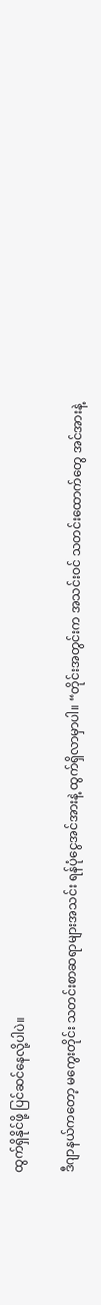ထွက်ရှိနိုင်ဖို့ ပြင်ဆင်နေလို့ပါပဲ။

ဒီဂျာနယ်ကတော့ မကွေးတိုင်း သတင်းစာဆရာများအသင်း ရန်ပုံငွေအင်အားနဲ့ ထွက်ရှိလာမှာပါ။ “တိုင်းအတွင်းက အသင်းဝင် သတင်းထောက်တွေ အင်အားနဲ့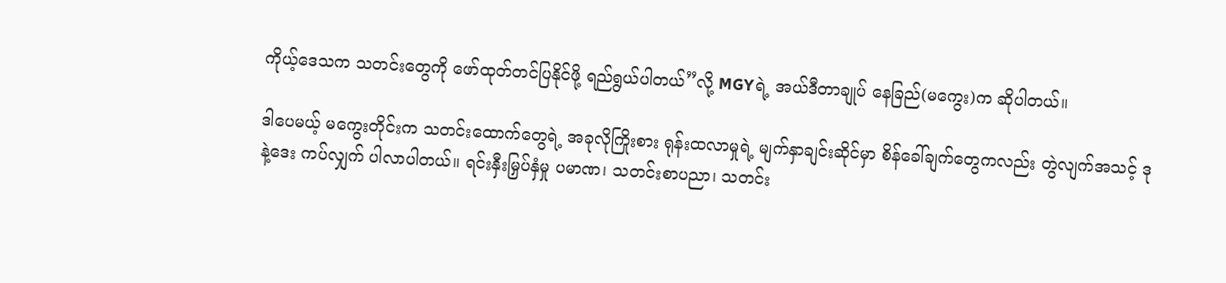ကိုယ့်ဒေသက သတင်းတွေကို ဖော်ထုတ်တင်ပြနိုင်ဖို့ ရည်ရွယ်ပါတယ်”လို့ MGYရဲ့ အယ်ဒီတာချုပ် နေခြည်(မကွေး)က ဆိုပါတယ်။

ဒါပေမယ့် မကွေးတိုင်းက သတင်းထောက်တွေရဲ့ အခုလိုကြိုးစား ရုန်းထလာမှုရဲ့ မျက်နှာချင်းဆိုင်မှာ စိန်ခေါ်ချက်တွေကလည်း တွဲလျက်အသင့် ဒုနဲ့ဒေး ကပ်လျှက် ပါလာပါတယ်။ ရင်းနှီးမြှပ်နှံမှု ပမာဏ၊ သတင်းစာပညာ၊ သတင်း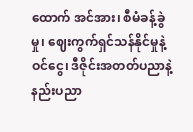ထောက် အင်အား၊ စီမံခန့်ခွဲမှု၊ ဈေးကွက်ရှင်သန်နိုင်မှုနဲ့ ဝင်ငွေ၊ ဒီဇိုင်းအတတ်ပညာနဲ့ နည်းပညာ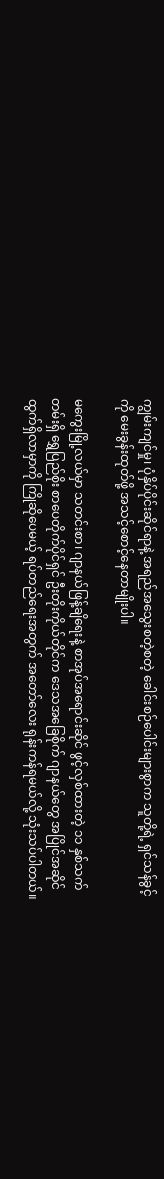ကျွမ်းကျင်မှု၊ ပုံနှိပ်ပိုင်းဆိုင်ရာနဲ့ အရည်အသွေးစတဲ့စတဲ့ ခေါင်းစဉ်ပေါင်းများစွာက သူတို့ရဲ့ ရှင်သန်ခွင့်ကို မေးခွန်းထုတ်ဖို့ အသင့်စောင့်နေတာမျိုးပါ။

မကွေးမြို့လယ်မှာ သတင်းစာ၊ ဂျာနယ်ဖြန့်ချိရေးနဲ့ စာအုပ်အရောင်းဆိုင် ဖွင့်လှစ်ထားတဲ့ ၁၁ နှစ်သက်တမ်းရှိ ရွှေပြည်စိုး စာပေတိုက်ပိုင်ရှင် ဦးတိုးကိုယ်တိုင်က ဒေသအခြေစိုက် ဂျာနယ်တွေ အပြိုင်အဆိုင် ထွက်ရှိလာမှာကို ကြိုဆိုပေမယ့် ရပ်တည်ရေးအတွက် အတော်လေး ရုန်းကန်ရမယ်လို့ သုံးသပ်ပါတယ်။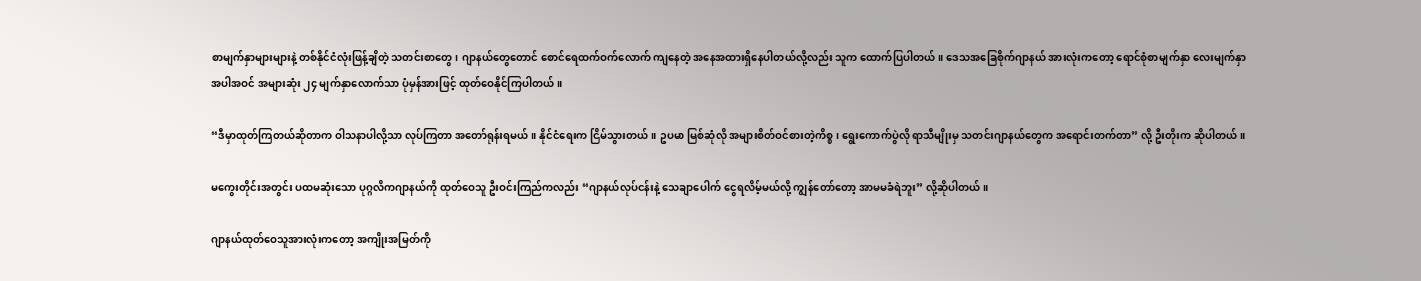စာမျက်နှာများများနဲ့ တစ်နိုင်ငံလုံးဖြန့်ချိတဲ့ သတင်းစာတွေ၊ ဂျာနယ်တွေတောင် စောင်ရေထက်ဝက်လောက် ကျနေတဲ့ အနေအထားရှိနေပါတယ်လို့လည်း သူက ထောက်ပြပါတယ်။ ဒေသအခြေစိုက်ဂျာနယ် အားလုံးကတော့ ရောင်စုံစာမျက်နှာ လေးမျက်နှာအပါအဝင် အများဆုံး ၂၄ မျက်နှာလောက်သာ ပုံမှန်အားဖြင့် ထုတ်ဝေနိုင်ကြပါတယ်။

“ဒီမှာထုတ်ကြတယ်ဆိုတာက ဝါသနာပါလို့သာ လုပ်ကြတာ အတော်ရုန်းရမယ်။ နိုင်ငံရေးက ငြိမ်သွားတယ်။ ဥပမာ မြစ်ဆုံလို အများစိတ်ဝင်စားတဲ့ကိစ္စ၊ ရွေးကောက်ပွဲလို ရာသီမျိုးမှ သတင်းဂျာနယ်တွေက အရောင်းတက်တာ” လို့ ဦးတိုးက ဆိုပါတယ်။

မကွေးတိုင်းအတွင်း ပထမဆုံးသော ပုဂ္ဂလိကဂျာနယ်ကို ထုတ်ဝေသူ ဦးဝင်းကြည်ကလည်း “ဂျာနယ်လုပ်ငန်းနဲ့ သေချာပေါက် ငွေရလိမ့်မယ်လို့ ကျွန်တော်တော့ အာမမခံရဲဘူး” လို့ဆိုပါတယ်။

ဂျာနယ်ထုတ်ဝေသူအားလုံးကတော့ အကျိုးအမြတ်ကို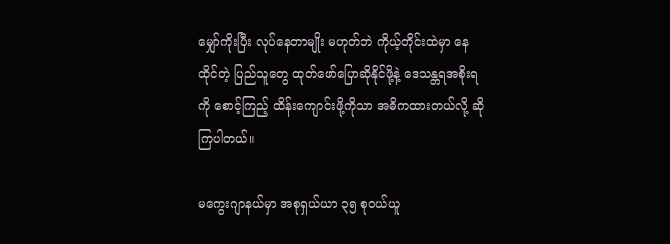မျှော်ကိုးပြီး လုပ်နေတာမျိုး မဟုတ်ဘဲ ကိုယ့်တိုင်းထဲမှာ နေထိုင်တဲ့ ပြည်သူတွေ ထုတ်ဖော်ပြောဆိုနိုင်ဖို့နဲ့ ဒေသန္တရအစိုးရကို စောင့်ကြည့် ထိန်းကျောင်းဖို့ကိုသာ အဓိကထားတယ်လို့ ဆိုကြပါတယ်။

မကွေးဂျာနယ်မှာ အစုရှယ်ယာ ၃၅ စုဝယ်ယူ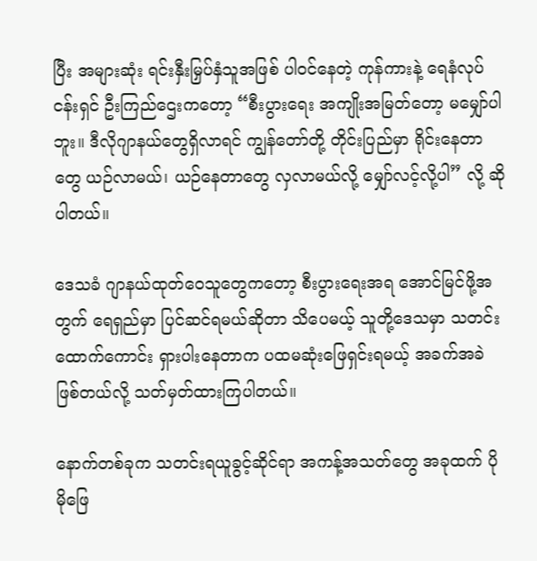ပြီး အများဆုံး ရင်းနှီးမြှပ်နှံသူအဖြစ် ပါဝင်နေတဲ့ ကုန်ကားနဲ့ ရေနံလုပ်ငန်းရှင် ဦးကြည်ဌေးကတော့ “စီးပွားရေး အကျိုးအမြတ်တော့ မမျှော်ပါဘူး။ ဒီလိုဂျာနယ်တွေရှိလာရင် ကျွန်တော်တို့ တိုင်းပြည်မှာ ရိုင်းနေတာတွေ ယဉ်လာမယ်၊ ယဉ်နေတာတွေ လှလာမယ်လို့ မျှော်လင့်လို့ပါ” လို့ ဆိုပါတယ်။

ဒေသခံ ဂျာနယ်ထုတ်ဝေသူတွေကတော့ စီးပွားရေးအရ အောင်မြင်ဖို့အတွက် ရေရှည်မှာ ပြင်ဆင်ရမယ်ဆိုတာ သိပေမယ့် သူတို့ဒေသမှာ သတင်းထောက်ကောင်း ရှားပါးနေတာက ပထမဆုံးဖြေရှင်းရမယ့် အခက်အခဲဖြစ်တယ်လို့ သတ်မှတ်ထားကြပါတယ်။

နောက်တစ်ခုက သတင်းရယူခွင့်ဆိုင်ရာ အကန့်အသတ်တွေ အခုထက် ပိုမိုဖြေ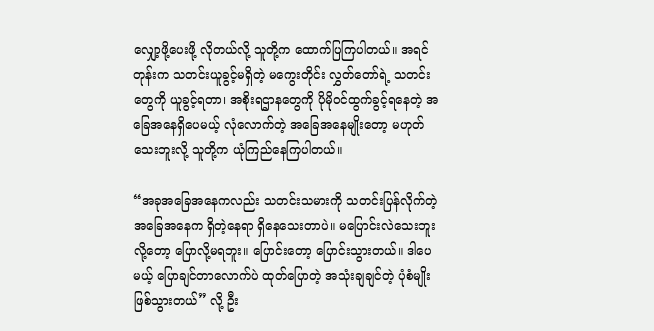လျှော့ဖို့ပေးဖို့ လိုတယ်လို့ သူတို့က ထောက်ပြကြပါတယ်။ အရင်တုန်းက သတင်းယူခွင့်မရှိတဲ့ မကွေးတိုင်း လွှတ်တော်ရဲ့ သတင်းတွေကို ယူခွင့်ရတာ၊ အစိုးရဌာနတွေကို ပိုမိုဝင်ထွက်ခွင့်ရနေတဲ့ အခြေအနေရှိပေမယ့် လုံလောက်တဲ့ အခြေအနေမျိုးတော့ မဟုတ်သေးဘူးလို့ သူတို့က ယုံကြည်နေကြပါတယ်။

“အခုအခြေအနေကလည်း သတင်းသမားကို သတင်းပြန်လိုက်တဲ့ အခြေအနေက ရှိတဲ့နေရာ ရှိနေသေးတာပဲ။ မပြောင်းလဲသေးဘူးလို့တော့ ပြောလို့မရဘူး။ ပြောင်းတော့ ပြောင်းသွားတယ်။ ဒါပေမယ့် ပြောချင်တာလောက်ပဲ ထုတ်ပြောတဲ့ အသုံးချချင်တဲ့ ပုံစံမျိုး ဖြစ်သွားတယ်” လို့ ဦး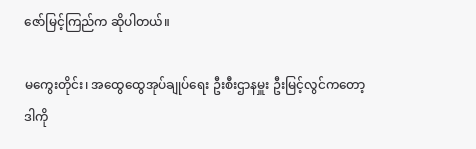ဇော်မြင့်ကြည်က ဆိုပါတယ်။

မကွေးတိုင်း၊ အထွေထွေအုပ်ချုပ်ရေး ဦးစီးဌာနမှူး ဦးမြင့်လွင်ကတော့ ဒါကို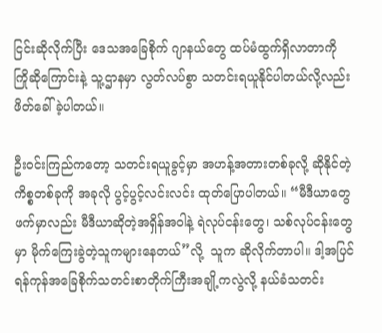ငြင်းဆိုလိုက်ပြီး ဒေသအခြေစိုက် ဂျာနယ်တွေ ထပ်မံထွက်ရှိလာတာကို ကြိုဆိုကြောင်းနဲ့ သူ့ဌာနမှာ လွတ်လပ်စွာ သတင်းရယူနိုင်ပါတယ်လို့လည်း ဖိတ်ခေါ်ခဲ့ပါတယ်။

ဦးဝင်းကြည်ကတော့ သတင်းရယူခွင့်မှာ အဟန့်အတားတစ်ခုလို့ ဆိုနိုင်တဲ့ ကိစ္စတစ်ခုကို အခုလို ပွင့်ပွင့်လင်းလင်း ထုတ်ပြောပါတယ်။ “မီဒီယာတွေဖက်မှာလည်း မီဒီယာဆိုတဲ့အရှိန်အဝါနဲ့ ရဲလုပ်ငန်းတွေ၊ သစ်လုပ်ငန်းတွေမှာ မိုက်ကြေးခွဲတဲ့သူကများနေတယ်”လို့  သူက ဆိုလိုက်တာပါ။ ဒါ့အပြင် ရန်ကုန်အခြေစိုက်သတင်းစာတိုက်ကြီးအချို့ကလွဲလို့ နယ်ခံသတင်း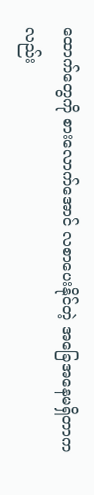ထောက်တွေကို စားလောက်အောင် လစာပေးနိုင်တဲ့ အခြေအနေမရှိတာကလည်း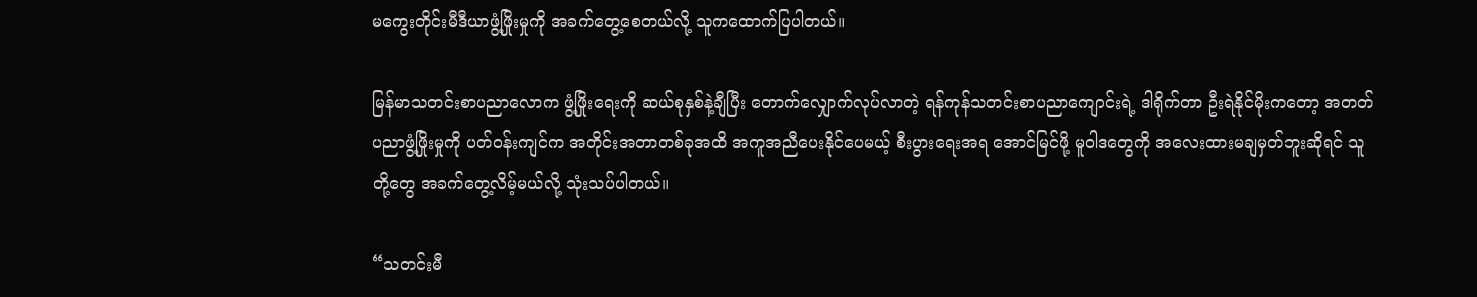မကွေးတိုင်းမီဒီယာဖွံ့ဖြိုးမှုကို အခက်တွေ့စေတယ်လို့ သူကထောက်ပြပါတယ်။

မြန်မာသတင်းစာပညာလောက ဖွံ့ဖြိုးရေးကို ဆယ်စုနှစ်နဲ့ချီပြီး တောက်လျှောက်လုပ်လာတဲ့ ရန်ကုန်သတင်းစာပညာကျောင်းရဲ့ ဒါရိုက်တာ ဦးရဲနိုင်မိုးကတော့ အတတ်ပညာဖွံ့ဖြိုးမှုကို ပတ်ဝန်းကျင်က အတိုင်းအတာတစ်ခုအထိ အကူအညီပေးနိုင်ပေမယ့် စီးပွားရေးအရ အောင်မြင်ဖို့ မူဝါဒတွေကို အလေးထားမချမှတ်ဘူးဆိုရင် သူတို့တွေ အခက်တွေ့လိမ့်မယ်လို့ သုံးသပ်ပါတယ်။

“သတင်းမီ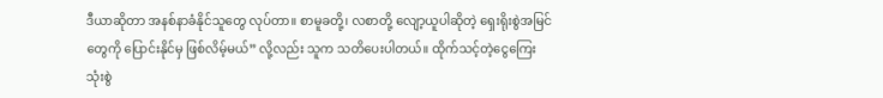ဒီယာဆိုတာ အနစ်နာခံနိုင်သူတွေ လုပ်တာ။ စာမူခတို့၊ လစာတို့ လျော့ယူပါဆိုတဲ့ ရှေးရိုးစွဲအမြင်တွေကို ပြောင်းနိုင်မှ ဖြစ်လိမ့်မယ်” လို့လည်း သူက သတိပေးပါတယ်။ ထိုက်သင့်တဲ့ငွေကြေး သုံးစွဲ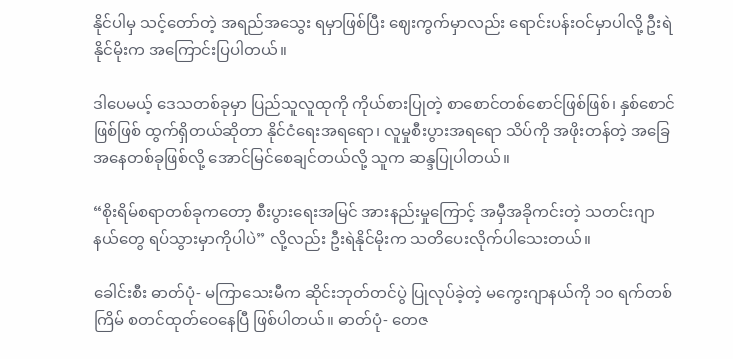နိုင်ပါမှ သင့်တော်တဲ့ အရည်အသွေး ရမှာဖြစ်ပြီး ဈေးကွက်မှာလည်း ရောင်းပန်းဝင်မှာပါလို့ ဦးရဲနိုင်မိုးက အကြောင်းပြပါတယ်။

ဒါပေမယ့် ဒေသတစ်ခုမှာ ပြည်သူလူထုကို ကိုယ်စားပြုတဲ့ စာစောင်တစ်စောင်ဖြစ်ဖြစ်၊ နှစ်စောင်ဖြစ်ဖြစ် ထွက်ရှိတယ်ဆိုတာ နိုင်ငံရေးအရရော၊ လူမှုစီးပွားအရရော သိပ်ကို အဖိုးတန်တဲ့ အခြေအနေတစ်ခုဖြစ်လို့ အောင်မြင်စေချင်တယ်လို့ သူက ဆန္ဒပြုပါတယ်။

“စိုးရိမ်စရာတစ်ခုကတော့ စီးပွားရေးအမြင် အားနည်းမှုကြောင့် အမှီအခိုကင်းတဲ့ သတင်းဂျာနယ်တွေ ရပ်သွားမှာကိုပါပဲ” လို့လည်း ဦးရဲနိုင်မိုးက သတိပေးလိုက်ပါသေးတယ်။

ခေါင်းစီး ဓာတ်ပုံ- မကြာသေးမီက ဆိုင်းဘုတ်တင်ပွဲ ပြုလုပ်ခဲ့တဲ့ မကွေးဂျာနယ်ကို ၁၀ ရက်တစ်ကြိမ် စတင်ထုတ်ဝေနေပြီ ဖြစ်ပါတယ်။ ဓာတ်ပုံ- တေဇ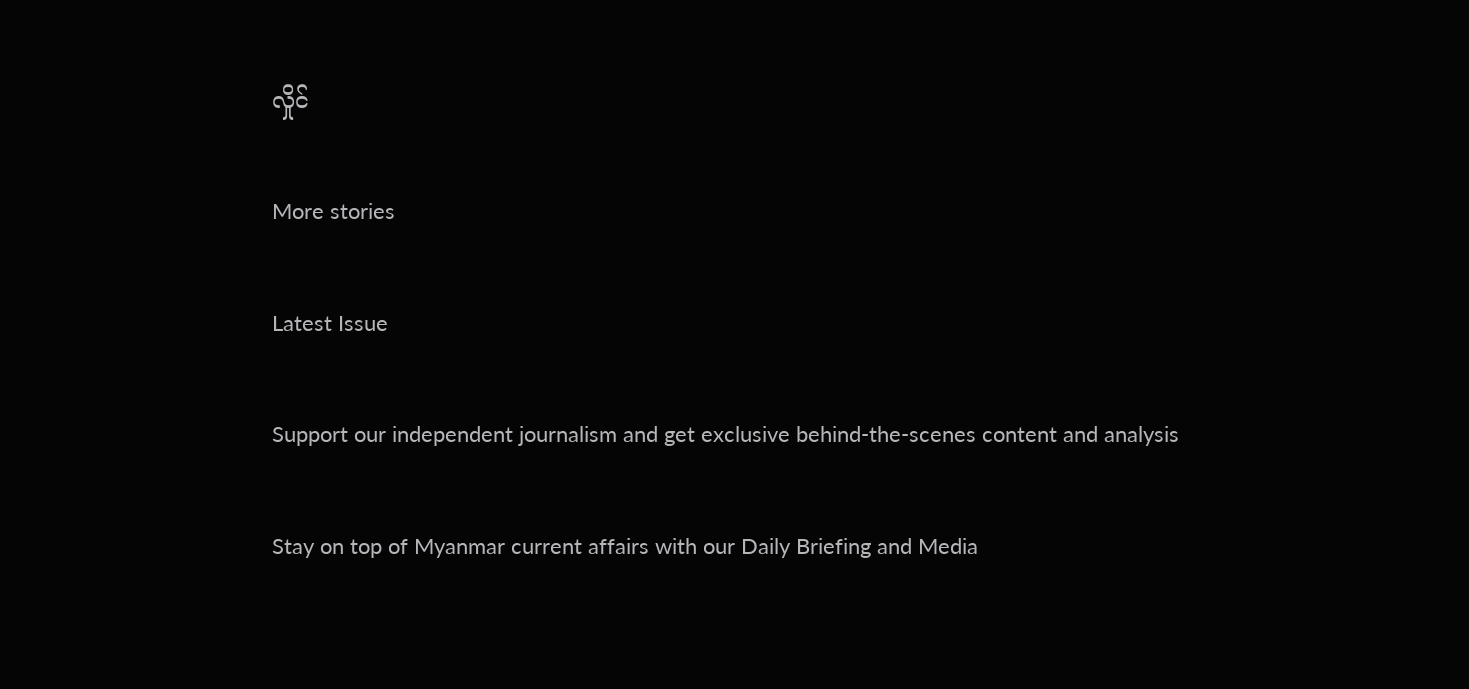လှိုင်

More stories

Latest Issue

Support our independent journalism and get exclusive behind-the-scenes content and analysis

Stay on top of Myanmar current affairs with our Daily Briefing and Media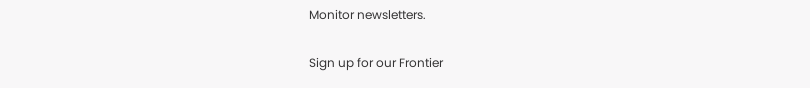Monitor newsletters.

Sign up for our Frontier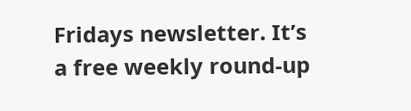Fridays newsletter. It’s a free weekly round-up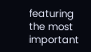featuring the most important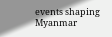events shaping Myanmar